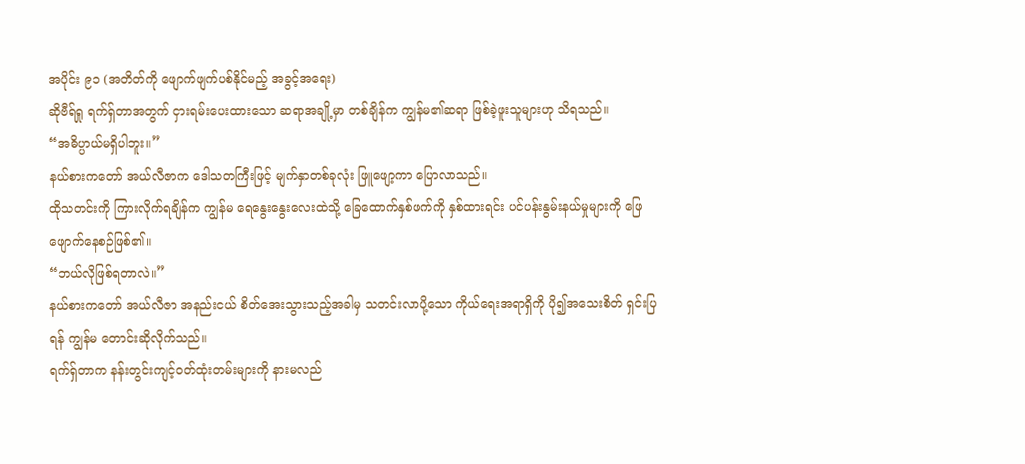အပိုင်း ၉၁ (အတိတ်ကို ဖျောက်ဖျက်ပစ်နိုင်မည့် အခွင့်အရေး)
ဆိုဗီရ်ရှု ရက်ရှ်တာအတွက် ငှားရမ်းပေးထားသော ဆရာအချို့မှာ တစ်ချိန်က ကျွန်မ၏ဆရာ ဖြစ်ခဲ့ဖူးသူများဟု သိရသည်။
“အဓိပ္ပာယ်မရှိပါဘူး။”
နယ်စားကတော် အယ်လီဇာက ဒေါသတကြီးဖြင့် မျက်နှာတစ်ခုလုံး ဖြူဖျော့ကာ ပြောလာသည်။
ထိုသတင်းကို ကြားလိုက်ရချိန်က ကျွန်မ ရေနွေးနွေးလေးထဲသို့ ခြေထောက်နှစ်ဖက်ကို နှစ်ထားရင်း ပင်ပန်းနွမ်းနယ်မှုများကို ဖြေဖျောက်နေစဉ်ဖြစ်၏။
“ဘယ်လိုဖြစ်ရတာလဲ။”
နယ်စားကတော် အယ်လီဇာ အနည်းငယ် စိတ်အေးသွားသည့်အခါမှ သတင်းလာပို့သော ကိုယ်ရေးအရာရှိကို ပို၍အသေးစိတ် ရှင်းပြရန် ကျွန်မ တောင်းဆိုလိုက်သည်။
ရက်ရှ်တာက နန်းတွင်းကျင့်ဝတ်ထုံးတမ်းများကို နားမလည်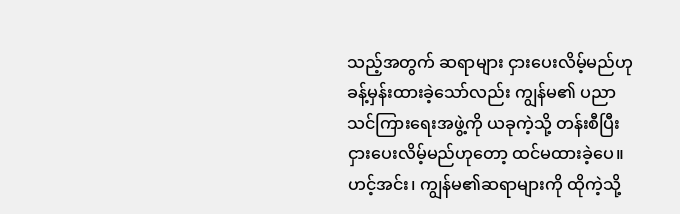သည့်အတွက် ဆရာများ ငှားပေးလိမ့်မည်ဟု ခန့်မှန်းထားခဲ့သော်လည်း ကျွန်မ၏ ပညာသင်ကြားရေးအဖွဲ့ကို ယခုကဲ့သို့ တန်းစီပြီး ငှားပေးလိမ့်မည်ဟုတော့ ထင်မထားခဲ့ပေ။
ဟင့်အင်း၊ ကျွန်မ၏ဆရာများကို ထိုကဲ့သို့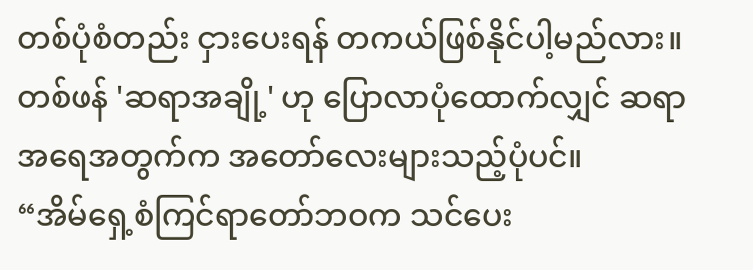တစ်ပုံစံတည်း ငှားပေးရန် တကယ်ဖြစ်နိုင်ပါ့မည်လား။
တစ်ဖန် 'ဆရာအချို့' ဟု ပြောလာပုံထောက်လျှင် ဆရာအရေအတွက်က အတော်လေးများသည့်ပုံပင်။
“အိမ်ရှေ့စံကြင်ရာတော်ဘဝက သင်ပေး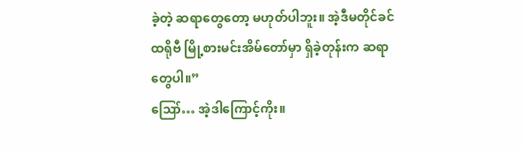ခဲ့တဲ့ ဆရာတွေတော့ မဟုတ်ပါဘူး။ အဲ့ဒီမတိုင်ခင် ထရိုဗီ မြို့စားမင်းအိမ်တော်မှာ ရှိခဲ့တုန်းက ဆရာတွေပါ။”
ဪ… အဲ့ဒါကြောင့်ကိုး။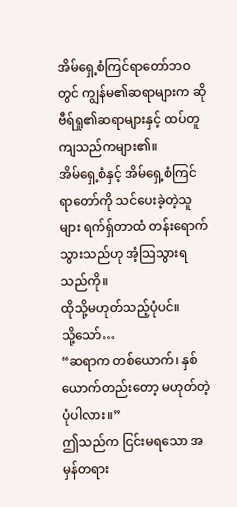အိမ်ရှေ့စံကြင်ရာတော်ဘဝတွင် ကျွန်မ၏ဆရာများက ဆိုဗီရ်ရှု၏ဆရာများနှင့် ထပ်တူကျသည်ကများ၏။
အိမ်ရှေ့စံနှင့် အိမ်ရှေ့စံကြင်ရာတော်ကို သင်ပေးခဲ့တဲ့သူများ ရက်ရှ်တာထံ တန်းရောက်သွားသည်ဟု အံ့သြသွားရသည်ကို။
ထိုသို့မဟုတ်သည့်ပုံပင်။
သို့သော်…
“ဆရာက တစ်ယောက်၊ နှစ်ယောက်တည်းတော့ မဟုတ်တဲ့ပုံပါလား။”
ဤသည်က ငြင်းမရသော အမှန်တရား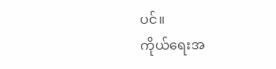ပင်။
ကိုယ်ရေးအ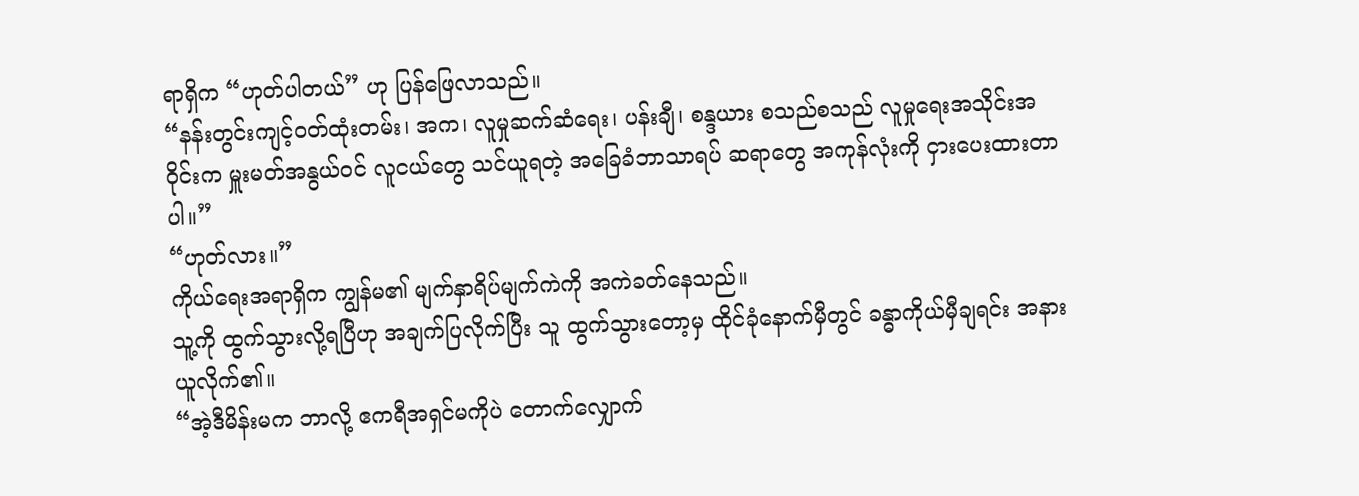ရာရှိက “ဟုတ်ပါတယ်” ဟု ပြန်ဖြေလာသည်။
“နန်းတွင်းကျင့်ဝတ်ထုံးတမ်း၊ အက၊ လူမှုဆက်ဆံရေး၊ ပန်းချီ၊ စန္ဒယား စသည်စသည် လူမှုရေးအသိုင်းအဝိုင်းက မှူးမတ်အနွယ်ဝင် လူငယ်တွေ သင်ယူရတဲ့ အခြေခံဘာသာရပ် ဆရာတွေ အကုန်လုံးကို ငှားပေးထားတာပါ။”
“ဟုတ်လား။”
ကိုယ်ရေးအရာရှိက ကျွန်မ၏ မျက်နှာရိပ်မျက်ကဲကို အကဲခတ်နေသည်။
သူ့ကို ထွက်သွားလို့ရပြီဟု အချက်ပြလိုက်ပြီး သူ ထွက်သွားတော့မှ ထိုင်ခုံနောက်မှီတွင် ခန္ဓာကိုယ်မှီချရင်း အနားယူလိုက်၏။
“အဲ့ဒီမိန်းမက ဘာလို့ ဧကရီအရှင်မကိုပဲ တောက်လျှောက်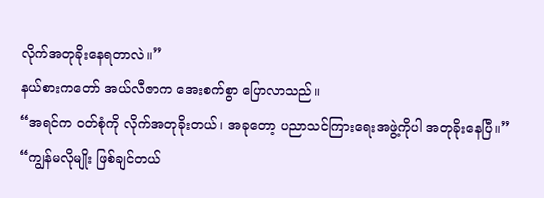လိုက်အတုခိုးနေရတာလဲ။”
နယ်စားကတော် အယ်လီဇာက အေးစက်စွာ ပြောလာသည်။
“အရင်က ဝတ်စုံကို လိုက်အတုခိုးတယ်၊ အခုတော့ ပညာသင်ကြားရေးအဖွဲ့ကိုပါ အတုခိုးနေပြီ။”
“ကျွန်မလိုမျိုး ဖြစ်ချင်တယ်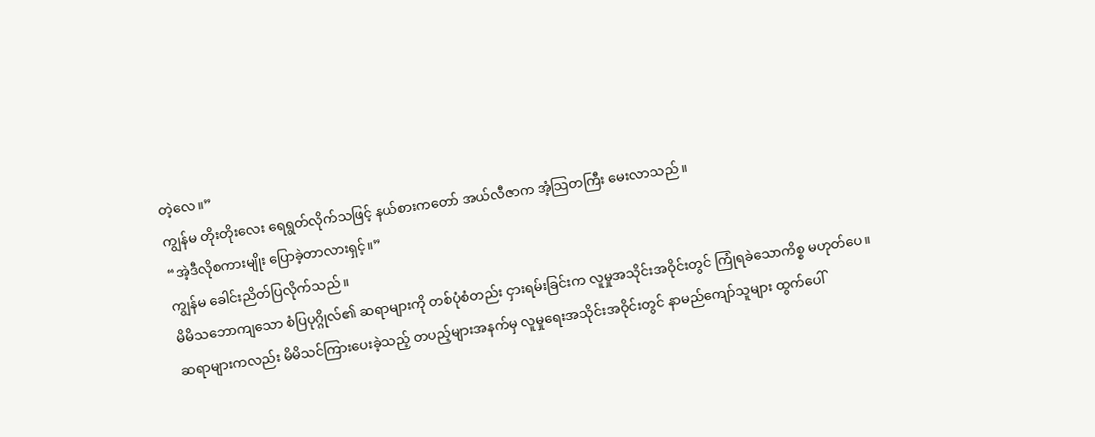တဲ့လေ။”
ကျွန်မ တိုးတိုးလေး ရေရွတ်လိုက်သဖြင့် နယ်စားကတော် အယ်လီဇာက အံ့သြတကြီး မေးလာသည်။
“အဲ့ဒီလိုစကားမျိုး ပြောခဲ့တာလားရှင့်။”
ကျွန်မ ခေါင်းညိတ်ပြလိုက်သည်။
မိမိသဘောကျသော စံပြပုဂ္ဂိုလ်၏ ဆရာများကို တစ်ပုံစံတည်း ငှားရမ်းခြင်းက လူမှုအသိုင်းအဝိုင်းတွင် ကြုံရခဲသောကိစ္စ မဟုတ်ပေ။
ဆရာများကလည်း မိမိသင်ကြားပေးခဲ့သည့် တပည့်များအနက်မှ လူမှုရေးအသိုင်းအဝိုင်းတွင် နာမည်ကျော်သူများ ထွက်ပေါ်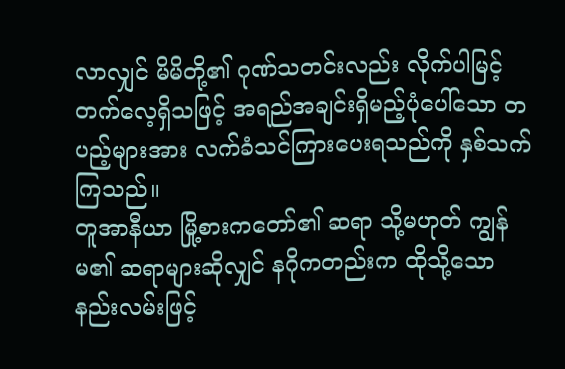လာလျှင် မိမိတို့၏ ဂုဏ်သတင်းလည်း လိုက်ပါမြင့်တက်လေ့ရှိသဖြင့် အရည်အချင်းရှိမည့်ပုံပေါ်သော တပည့်များအား လက်ခံသင်ကြားပေးရသည်ကို နှစ်သက်ကြသည်။
တူအာနီယာ မြို့စားကတော်၏ ဆရာ သို့မဟုတ် ကျွန်မ၏ ဆရာများဆိုလျှင် နဂိုကတည်းက ထိုသို့သော နည်းလမ်းဖြင့်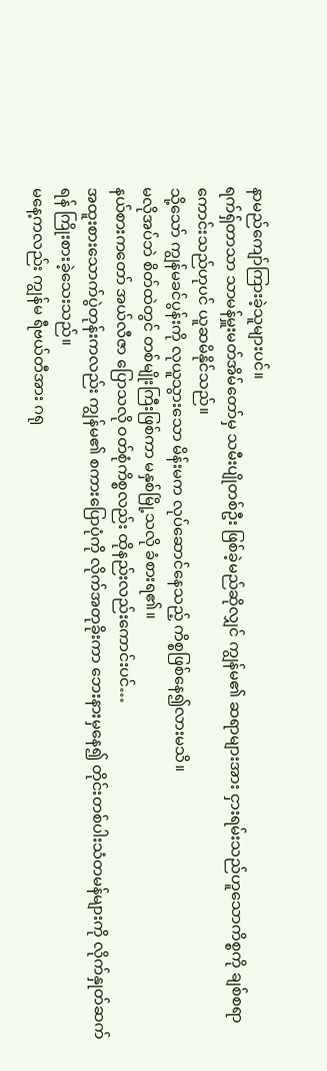နာမည်ကျော်ကြားခဲ့သူများပင်။
ရက်ရှ်တာသာ သာမန်မှူးမတ်အိမ်တော်မှ သမီးပျိုတစ်ဦး ဖြစ်ခဲ့မည်ဆိုလျှင် ကျွန်မ၏ ဆရာများအား ငှားရမ်းသည်ဟူသောကိစ္စကို ချစ်စရာကောင်းသည်ဟုပင် ယူဆမိနိုင်သည်။
သို့သော် ကျွန်မခင်ပွန်းကို လုယူသွားသော မိန်းမက လုပ်ဆောင်နေသည့် ကိစ္စဖြစ်နေ၍လားမသိ။
မလိုအပ်ဘဲ စိတ်ထဲတွင် တစ်မျိုးကြီးဖြစ်ကာ မနှစ်မြို့သလို ခံစားရ၏။
နယ်စားကတော် အယ်လီဇာ ပြောသလို ဝတ်စုံကိစ္စလည်း ထိုနည်းလည်းကောင်းပင်…
အထူးစားသောက်ပွဲတုန်းကလည်း ကျွန်မ၏ စကားပြောပုံကို လိုက်အတုခိုးကာ ဘေးနားမှနေ၍ တိုင်းတစ်ပါးသံတမန်များကို လိုက်နှုတ်ဆက်ရန် ကြိုးစားခဲ့သေးသည်။
မနေ့ကလည်း ကျွန်မ ရီဗယ်တီအား ဂရု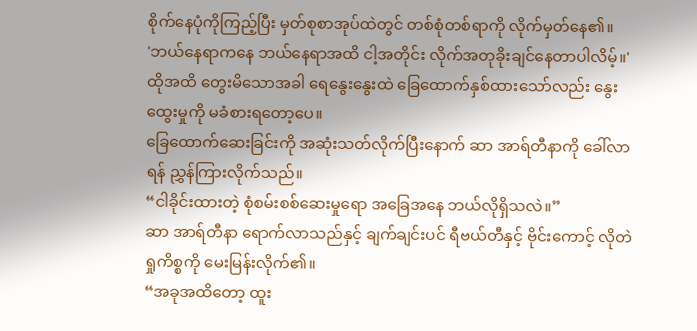စိုက်နေပုံကိုကြည့်ပြီး မှတ်စုစာအုပ်ထဲတွင် တစ်စုံတစ်ရာကို လိုက်မှတ်နေ၏။
'ဘယ်နေရာကနေ ဘယ်နေရာအထိ ငါ့အတိုင်း လိုက်အတုခိုးချင်နေတာပါလိမ့်။'
ထိုအထိ တွေးမိသောအခါ ရေနွေးနွေးထဲ ခြေထောက်နှစ်ထားသော်လည်း နွေးထွေးမှုကို မခံစားရတော့ပေ။
ခြေထောက်ဆေးခြင်းကို အဆုံးသတ်လိုက်ပြီးနောက် ဆာ အာရ်တီနာကို ခေါ်လာရန် ညွှန်ကြားလိုက်သည်။
“ငါခိုင်းထားတဲ့ စုံစမ်းစစ်ဆေးမှုရော အခြေအနေ ဘယ်လိုရှိသလဲ။”
ဆာ အာရ်တီနာ ရောက်လာသည်နှင့် ချက်ချင်းပင် ရီဗယ်တီနှင့် ဗိုင်းကောင့် လိုတဲရှုကိစ္စကို မေးမြန်းလိုက်၏။
“အခုအထိတော့ ထူး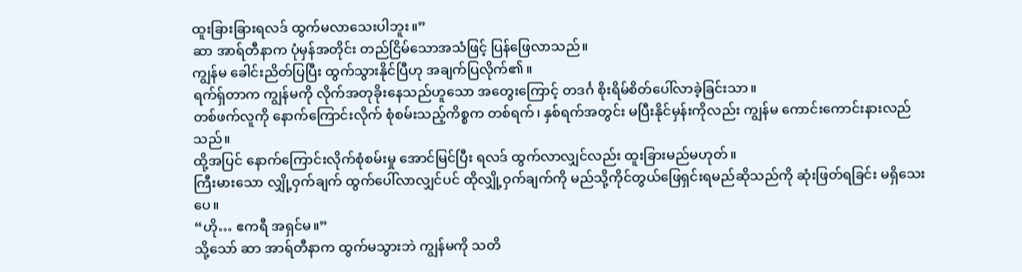ထူးခြားခြားရလဒ် ထွက်မလာသေးပါဘူး။”
ဆာ အာရ်တီနာက ပုံမှန်အတိုင်း တည်ငြိမ်သောအသံဖြင့် ပြန်ဖြေလာသည်။
ကျွန်မ ခေါင်းညိတ်ပြပြီး ထွက်သွားနိုင်ပြီဟု အချက်ပြလိုက်၏။
ရက်ရှ်တာက ကျွန်မကို လိုက်အတုခိုးနေသည်ဟူသော အတွေးကြောင့် တဒင်္ဂ စိုးရိမ်စိတ်ပေါ်လာခဲ့ခြင်းသာ။
တစ်ဖက်လူကို နောက်ကြောင်းလိုက် စုံစမ်းသည့်ကိစ္စက တစ်ရက်၊ နှစ်ရက်အတွင်း မပြီးနိုင်မှန်းကိုလည်း ကျွန်မ ကောင်းကောင်းနားလည်သည်။
ထို့အပြင် နောက်ကြောင်းလိုက်စုံစမ်းမှု အောင်မြင်ပြီး ရလဒ် ထွက်လာလျှင်လည်း ထူးခြားမည်မဟုတ်။
ကြီးမားသော လျှို့ဝှက်ချက် ထွက်ပေါ်လာလျှင်ပင် ထိုလျှို့ဝှက်ချက်ကို မည်သို့ကိုင်တွယ်ဖြေရှင်းရမည်ဆိုသည်ကို ဆုံးဖြတ်ရခြင်း မရှိသေးပေ။
“ဟို… ဧကရီ အရှင်မ။”
သို့သော် ဆာ အာရ်တီနာက ထွက်မသွားဘဲ ကျွန်မကို သတိ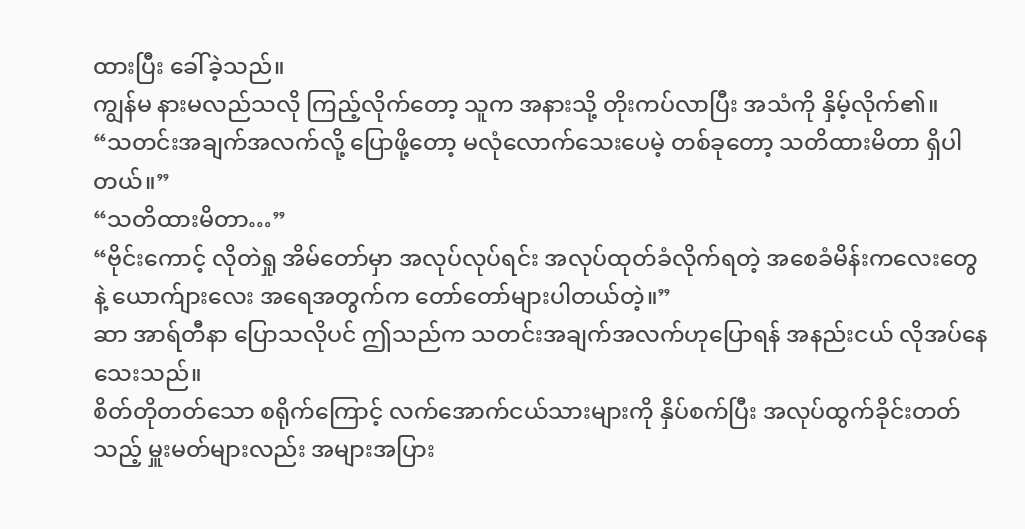ထားပြီး ခေါ်ခဲ့သည်။
ကျွန်မ နားမလည်သလို ကြည့်လိုက်တော့ သူက အနားသို့ တိုးကပ်လာပြီး အသံကို နှိမ့်လိုက်၏။
“သတင်းအချက်အလက်လို့ ပြောဖို့တော့ မလုံလောက်သေးပေမဲ့ တစ်ခုတော့ သတိထားမိတာ ရှိပါတယ်။”
“သတိထားမိတာ…”
“ဗိုင်းကောင့် လိုတဲရှု အိမ်တော်မှာ အလုပ်လုပ်ရင်း အလုပ်ထုတ်ခံလိုက်ရတဲ့ အစေခံမိန်းကလေးတွေနဲ့ ယောက်ျားလေး အရေအတွက်က တော်တော်များပါတယ်တဲ့။”
ဆာ အာရ်တီနာ ပြောသလိုပင် ဤသည်က သတင်းအချက်အလက်ဟုပြောရန် အနည်းငယ် လိုအပ်နေသေးသည်။
စိတ်တိုတတ်သော စရိုက်ကြောင့် လက်အောက်ငယ်သားများကို နှိပ်စက်ပြီး အလုပ်ထွက်ခိုင်းတတ်သည့် မှူးမတ်များလည်း အများအပြား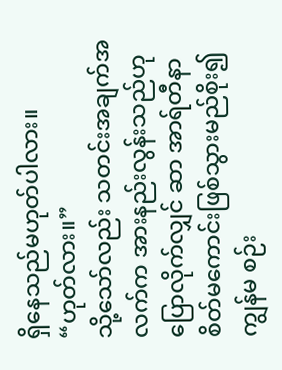ရှိနေသည်မဟုတ်ပါလား။
“ဟုတ်လား။”
သို့သော်လည်း သတင်းအချက်အလက်က အားနည်းလွန်းသည်ဟု ပြောလိုက်လျှင် ဆာ အာရ်တီနာ စိတ်မကောင်းဖြစ်သွားမည်စိုး၍ ကျွန်မ စဉ်း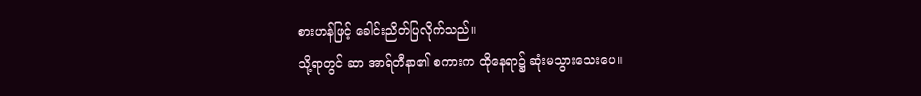စားဟန်ဖြင့် ခေါင်းညိတ်ပြလိုက်သည်။
သို့ရာတွင် ဆာ အာရ်တီနာ၏ စကားက ထိုနေရာ၌ ဆုံးမသွားသေးပေ။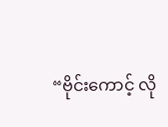“ဗိုင်းကောင့် လို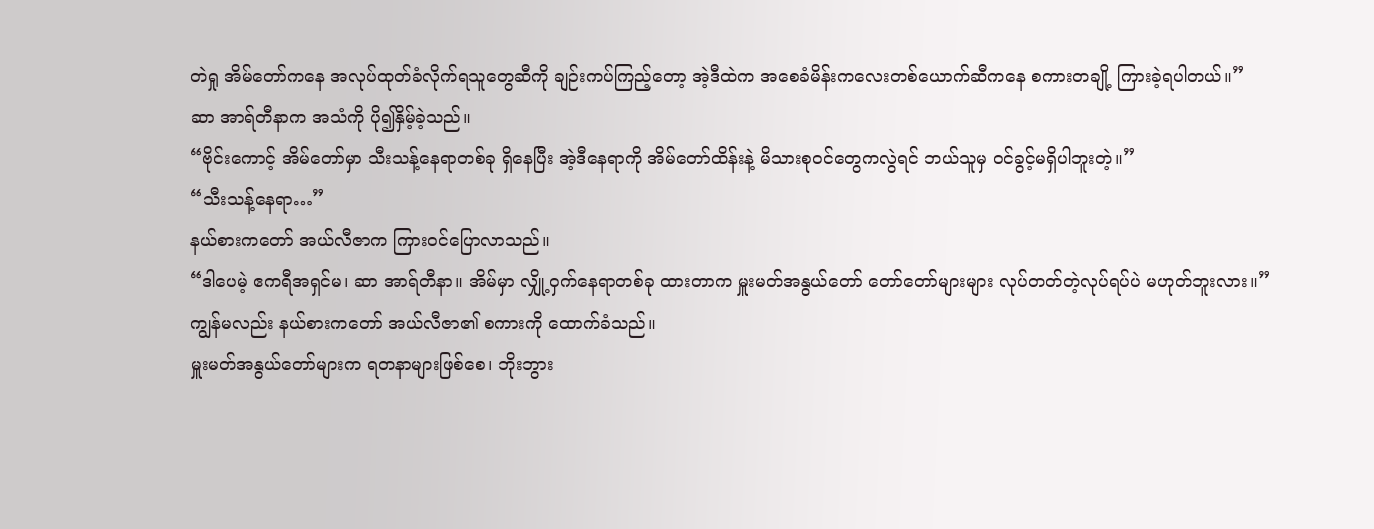တဲရှု အိမ်တော်ကနေ အလုပ်ထုတ်ခံလိုက်ရသူတွေဆီကို ချဉ်းကပ်ကြည့်တော့ အဲ့ဒီထဲက အစေခံမိန်းကလေးတစ်ယောက်ဆီကနေ စကားတချို့ ကြားခဲ့ရပါတယ်။”
ဆာ အာရ်တီနာက အသံကို ပို၍နှိမ့်ခဲ့သည်။
“ဗိုင်းကောင့် အိမ်တော်မှာ သီးသန့်နေရာတစ်ခု ရှိနေပြီး အဲ့ဒီနေရာကို အိမ်တော်ထိန်းနဲ့ မိသားစုဝင်တွေကလွဲရင် ဘယ်သူမှ ဝင်ခွင့်မရှိပါဘူးတဲ့။”
“သီးသန့်နေရာ…”
နယ်စားကတော် အယ်လီဇာက ကြားဝင်ပြောလာသည်။
“ဒါပေမဲ့ ဧကရီအရှင်မ၊ ဆာ အာရ်တီနာ။ အိမ်မှာ လျှို့ဝှက်နေရာတစ်ခု ထားတာက မှူးမတ်အနွယ်တော် တော်တော်များများ လုပ်တတ်တဲ့လုပ်ရပ်ပဲ မဟုတ်ဘူးလား။”
ကျွန်မလည်း နယ်စားကတော် အယ်လီဇာ၏ စကားကို ထောက်ခံသည်။
မှူးမတ်အနွယ်တော်များက ရတနာများဖြစ်စေ၊ ဘိုးဘွား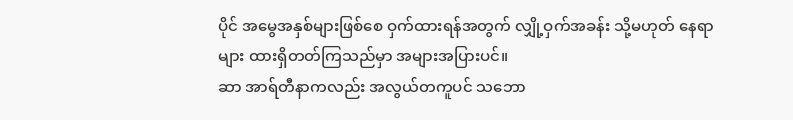ပိုင် အမွေအနှစ်များဖြစ်စေ ဝှက်ထားရန်အတွက် လျှို့ဝှက်အခန်း သို့မဟုတ် နေရာများ ထားရှိတတ်ကြသည်မှာ အများအပြားပင်။
ဆာ အာရ်တီနာကလည်း အလွယ်တကူပင် သဘော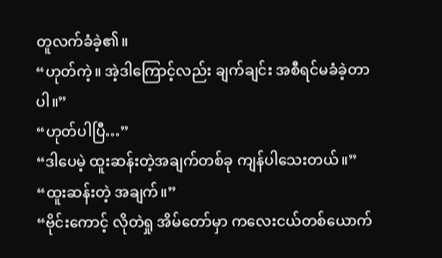တူလက်ခံခဲ့၏။
“ဟုတ်ကဲ့။ အဲ့ဒါကြောင့်လည်း ချက်ချင်း အစီရင်မခံခဲ့တာပါ။”
“ဟုတ်ပါပြီ…”
“ဒါပေမဲ့ ထူးဆန်းတဲ့အချက်တစ်ခု ကျန်ပါသေးတယ်။”
“ထူးဆန်းတဲ့ အချက်။”
“ဗိုင်းကောင့် လိုတဲရှု အိမ်တော်မှာ ကလေးငယ်တစ်ယောက်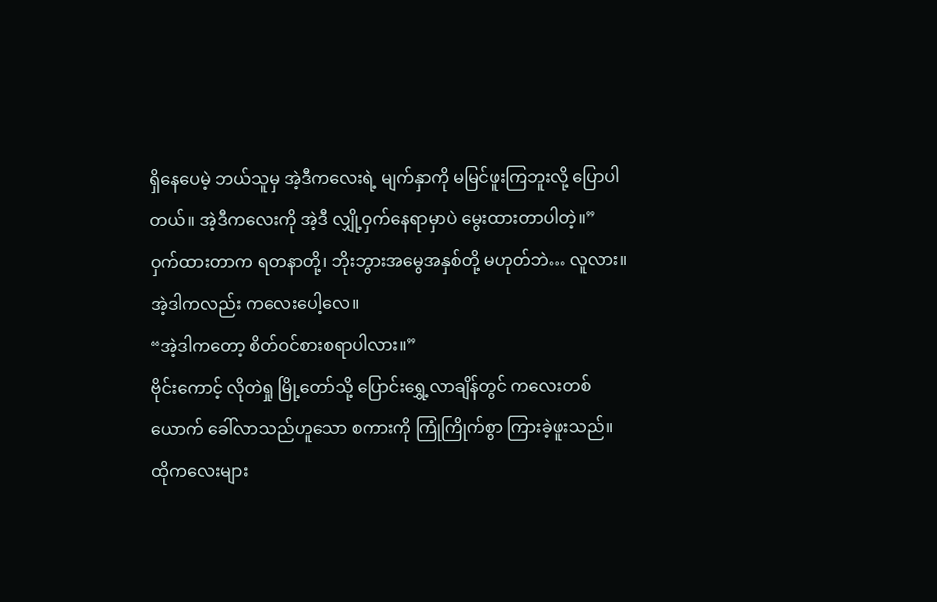ရှိနေပေမဲ့ ဘယ်သူမှ အဲ့ဒီကလေးရဲ့ မျက်နှာကို မမြင်ဖူးကြဘူးလို့ ပြောပါတယ်။ အဲ့ဒီကလေးကို အဲ့ဒီ လျှို့ဝှက်နေရာမှာပဲ မွေးထားတာပါတဲ့။”
ဝှက်ထားတာက ရတနာတို့၊ ဘိုးဘွားအမွေအနှစ်တို့ မဟုတ်ဘဲ… လူလား။
အဲ့ဒါကလည်း ကလေးပေါ့လေ။
“အဲ့ဒါကတော့ စိတ်ဝင်စားစရာပါလား။”
ဗိုင်းကောင့် လိုတဲရှု မြို့တော်သို့ ပြောင်းရွှေ့လာချိန်တွင် ကလေးတစ်ယောက် ခေါ်လာသည်ဟူသော စကားကို ကြုံကြိုက်စွာ ကြားခဲ့ဖူးသည်။
ထိုကလေးများ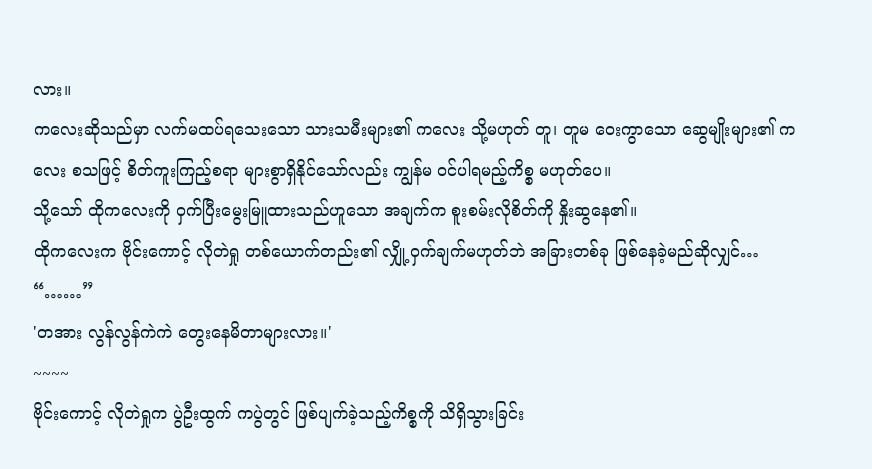လား။
ကလေးဆိုသည်မှာ လက်မထပ်ရသေးသော သားသမီးများ၏ ကလေး သို့မဟုတ် တူ၊ တူမ ဝေးကွာသော ဆွေမျိုးများ၏ ကလေး စသဖြင့် စိတ်ကူးကြည့်စရာ များစွာရှိနိုင်သော်လည်း ကျွန်မ ဝင်ပါရမည့်ကိစ္စ မဟုတ်ပေ။
သို့သော် ထိုကလေးကို ဝှက်ပြီးမွေးမြူထားသည်ဟူသော အချက်က စူးစမ်းလိုစိတ်ကို နှိုးဆွနေ၏။
ထိုကလေးက ဗိုင်းကောင့် လိုတဲရှု တစ်ယောက်တည်း၏ လျှို့ဝှက်ချက်မဟုတ်ဘဲ အခြားတစ်ခု ဖြစ်နေခဲ့မည်ဆိုလျှင်…
“……”
'တအား လွန်လွန်ကဲကဲ တွေးနေမိတာများလား။'
~~~~
ဗိုင်းကောင့် လိုတဲရှုက ပွဲဦးထွက် ကပွဲတွင် ဖြစ်ပျက်ခဲ့သည့်ကိစ္စကို သိရှိသွားခြင်း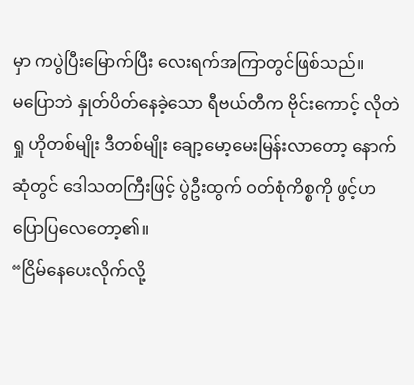မှာ ကပွဲပြီးမြောက်ပြီး လေးရက်အကြာတွင်ဖြစ်သည်။
မပြောဘဲ နှုတ်ပိတ်နေခဲ့သော ရီဗယ်တီက ဗိုင်းကောင့် လိုတဲရှု ဟိုတစ်မျိုး ဒီတစ်မျိုး ချော့မော့မေးမြန်းလာတော့ နောက်ဆုံတွင် ဒေါသတကြီးဖြင့် ပွဲဦးထွက် ဝတ်စုံကိစ္စကို ဖွင့်ဟပြောပြလေတော့၏။
“ငြိမ်နေပေးလိုက်လို့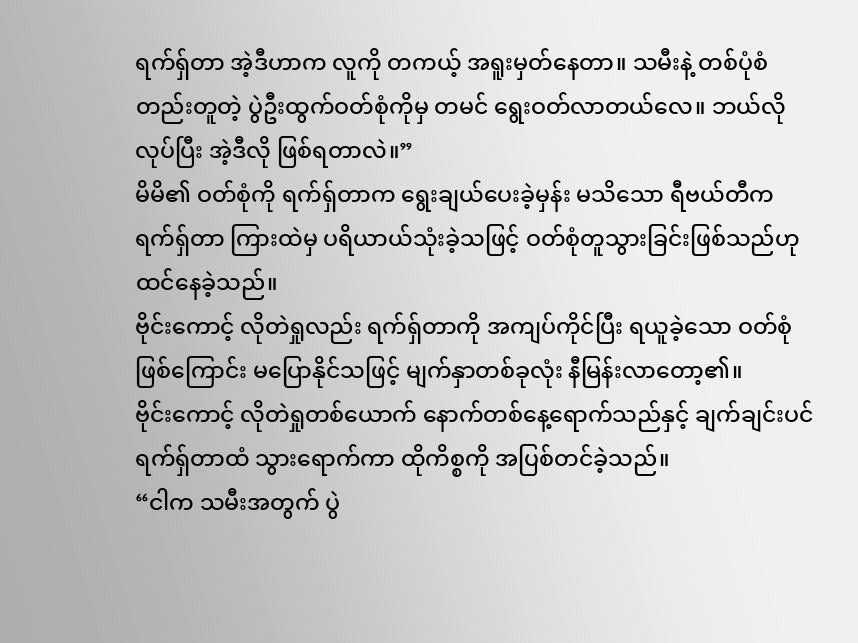ရက်ရှ်တာ အဲ့ဒီဟာက လူကို တကယ့် အရူးမှတ်နေတာ။ သမီးနဲ့ တစ်ပုံစံတည်းတူတဲ့ ပွဲဦးထွက်ဝတ်စုံကိုမှ တမင် ရွေးဝတ်လာတယ်လေ။ ဘယ်လိုလုပ်ပြီး အဲ့ဒီလို ဖြစ်ရတာလဲ။”
မိမိ၏ ဝတ်စုံကို ရက်ရှ်တာက ရွေးချယ်ပေးခဲ့မှန်း မသိသော ရီဗယ်တီက ရက်ရှ်တာ ကြားထဲမှ ပရိယာယ်သုံးခဲ့သဖြင့် ဝတ်စုံတူသွားခြင်းဖြစ်သည်ဟု ထင်နေခဲ့သည်။
ဗိုင်းကောင့် လိုတဲရှုလည်း ရက်ရှ်တာကို အကျပ်ကိုင်ပြီး ရယူခဲ့သော ဝတ်စုံဖြစ်ကြောင်း မပြောနိုင်သဖြင့် မျက်နှာတစ်ခုလုံး နီမြန်းလာတော့၏။
ဗိုင်းကောင့် လိုတဲရှုတစ်ယောက် နောက်တစ်နေ့ရောက်သည်နှင့် ချက်ချင်းပင် ရက်ရှ်တာထံ သွားရောက်ကာ ထိုကိစ္စကို အပြစ်တင်ခဲ့သည်။
“ငါက သမီးအတွက် ပွဲ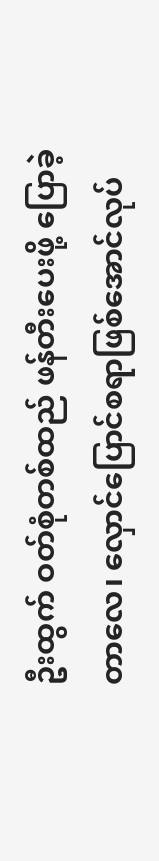ဦးထွက် ဝတ်စုံတစ်ထည် ဖန်တီးပေးဖို့ ပြောခဲ့တာလေ၊ လှောင်ပြောင်စရာဖြစ်အောင်လုပ်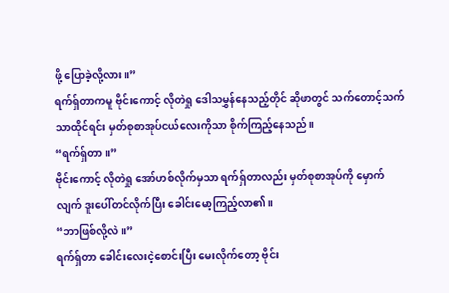ဖို့ ပြောခဲ့လို့လား။”
ရက်ရှ်တာကမူ ဗိုင်းကောင့် လိုတဲရှု ဒေါသမွှန်နေသည့်တိုင် ဆိုဖာတွင် သက်တောင့်သက်သာထိုင်ရင်း မှတ်စုစာအုပ်ငယ်လေးကိုသာ စိုက်ကြည့်နေသည်။
“ရက်ရှ်တာ။”
ဗိုင်းကောင့် လိုတဲရှု အော်ဟစ်လိုက်မှသာ ရက်ရှ်တာလည်း မှတ်စုစာအုပ်ကို မှောက်လျက် ဒူးပေါ်တင်လိုက်ပြီး ခေါင်းမော့ကြည့်လာ၏။
“ဘာဖြစ်လို့လဲ။”
ရက်ရှ်တာ ခေါင်းလေးငဲ့စောင်းပြီး မေးလိုက်တော့ ဗိုင်း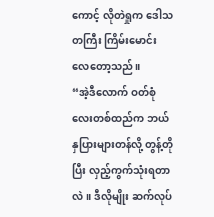ကောင့် လိုတဲရှုက ဒေါသတကြီး ကြိမ်းမောင်းလေတော့သည်။
“အဲ့ဒီလောက် ဝတ်စုံလေးတစ်ထည်က ဘယ်နှပြားများတန်လို့ တွန့်တိုပြီး လှည့်ကွက်သုံးရတာလဲ။ ဒီလိုမျိုး ဆက်လုပ်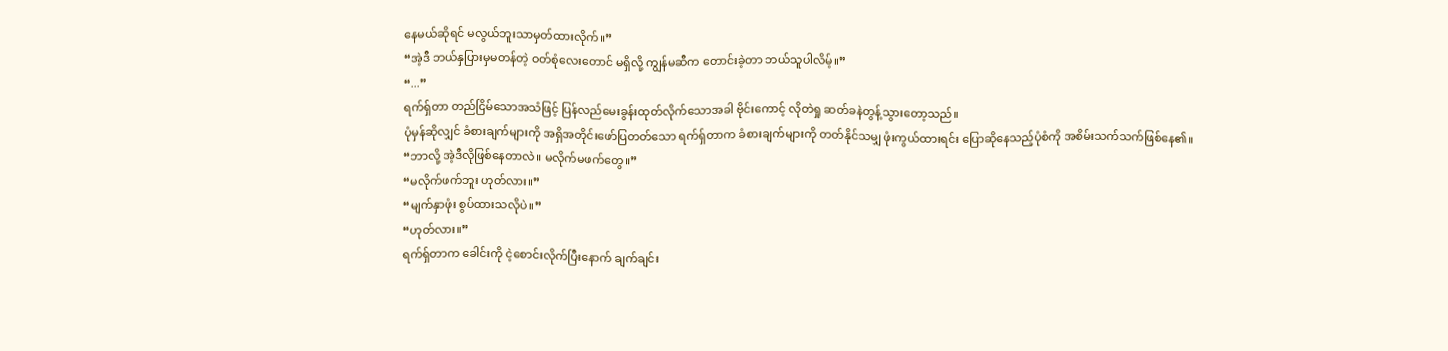နေမယ်ဆိုရင် မလွယ်ဘူးသာမှတ်ထားလိုက်။”
“အဲ့ဒီ ဘယ်နှပြားမှမတန်တဲ့ ဝတ်စုံလေးတောင် မရှိလို့ ကျွန်မဆီက တောင်းခဲ့တာ ဘယ်သူပါလိမ့်။”
“...”
ရက်ရှ်တာ တည်ငြိမ်သောအသံဖြင့် ပြန်လည်မေးခွန်းထုတ်လိုက်သောအခါ ဗိုင်းကောင့် လိုတဲရှု ဆတ်ခနဲတွန့်သွားတော့သည်။
ပုံမှန်ဆိုလျှင် ခံစားချက်များကို အရှိအတိုင်းဖော်ပြတတ်သော ရက်ရှ်တာက ခံစားချက်များကို တတ်နိုင်သမျှ ဖုံးကွယ်ထားရင်း ပြောဆိုနေသည့်ပုံစံကို အစိမ်းသက်သက်ဖြစ်နေ၏။
“ဘာလို့ အဲ့ဒီလိုဖြစ်နေတာလဲ။ မလိုက်မဖက်တွေ။”
“မလိုက်ဖက်ဘူး ဟုတ်လား။”
“မျက်နှာဖုံး စွပ်ထားသလိုပဲ။”
“ဟုတ်လား။”
ရက်ရှ်တာက ခေါင်းကို ငဲ့စောင်းလိုက်ပြီးနောက် ချက်ချင်း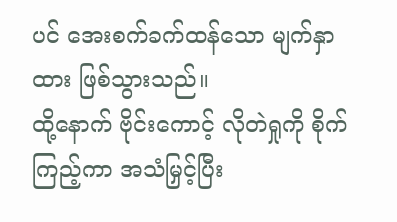ပင် အေးစက်ခက်ထန်သော မျက်နှာထား ဖြစ်သွားသည်။
ထို့နောက် ဗိုင်းကောင့် လိုတဲရှုကို စိုက်ကြည့်ကာ အသံမြှင့်ပြီး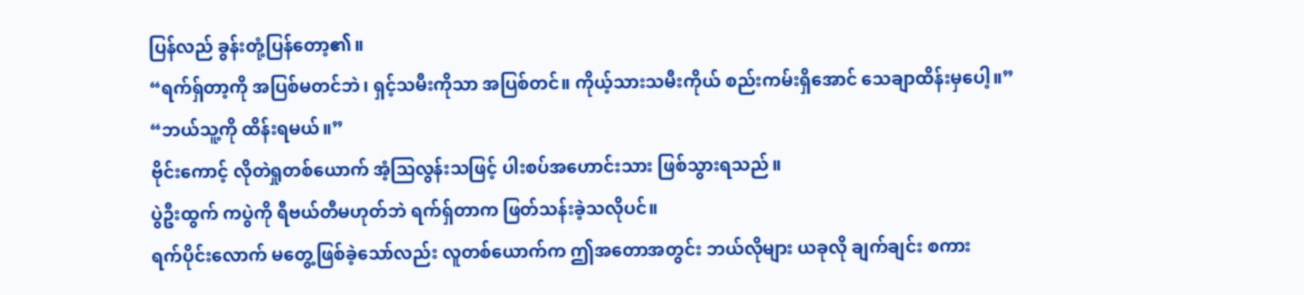ပြန်လည် ခွန်းတုံ့ပြန်တော့၏။
“ရက်ရှ်တာ့ကို အပြစ်မတင်ဘဲ၊ ရှင့်သမီးကိုသာ အပြစ်တင်။ ကိုယ့်သားသမီးကိုယ် စည်းကမ်းရှိအောင် သေချာထိန်းမှပေါ့။”
“ဘယ်သူ့ကို ထိန်းရမယ်။”
ဗိုင်းကောင့် လိုတဲရှုတစ်ယောက် အံ့သြလွန်းသဖြင့် ပါးစပ်အဟောင်းသား ဖြစ်သွားရသည်။
ပွဲဦးထွက် ကပွဲကို ရီဗယ်တီမဟုတ်ဘဲ ရက်ရှ်တာက ဖြတ်သန်းခဲ့သလိုပင်။
ရက်ပိုင်းလောက် မတွေ့ဖြစ်ခဲ့သော်လည်း လူတစ်ယောက်က ဤအတောအတွင်း ဘယ်လိုများ ယခုလို ချက်ချင်း စကား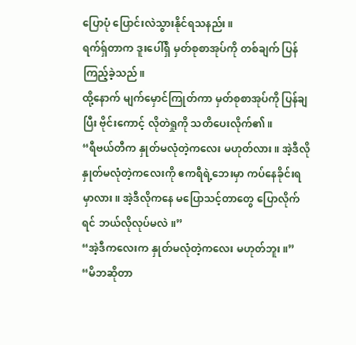ပြောပုံ ပြောင်းလဲသွားနိုင်ရသနည်း။
ရက်ရှ်တာက ဒူးပေါ်ရှိ မှတ်စုစာအုပ်ကို တစ်ချက် ပြန်ကြည့်ခဲ့သည်။
ထို့နောက် မျက်မှောင်ကြုတ်ကာ မှတ်စုစာအုပ်ကို ပြန်ချပြီး ဗိုင်းကောင့် လိုတဲရှုကို သတိပေးလိုက်၏။
“ရီဗယ်တီက နှုတ်မလုံတဲ့ကလေး မဟုတ်လား။ အဲ့ဒီလို နှုတ်မလုံတဲ့ကလေးကို ဧကရီရဲ့ဘေးမှာ ကပ်နေခိုင်းရမှာလား။ အဲ့ဒီလိုကနေ မပြောသင့်တာတွေ ပြောလိုက်ရင် ဘယ်လိုလုပ်မလဲ။”
“အဲ့ဒီကလေးက နှုတ်မလုံတဲ့ကလေး မဟုတ်ဘူး။”
“မိဘဆိုတာ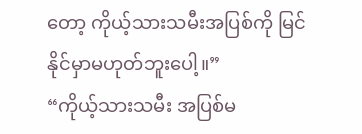တော့ ကိုယ့်သားသမီးအပြစ်ကို မြင်နိုင်မှာမဟုတ်ဘူးပေါ့။”
“ကိုယ့်သားသမီး အပြစ်မ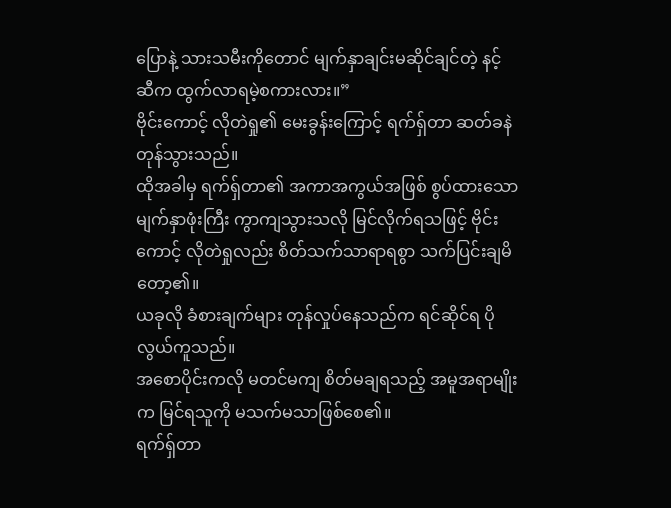ပြောနဲ့ သားသမီးကိုတောင် မျက်နှာချင်းမဆိုင်ချင်တဲ့ နင့်ဆီက ထွက်လာရမဲ့စကားလား။”
ဗိုင်းကောင့် လိုတဲရှု၏ မေးခွန်းကြောင့် ရက်ရှ်တာ ဆတ်ခနဲတုန်သွားသည်။
ထိုအခါမှ ရက်ရှ်တာ၏ အကာအကွယ်အဖြစ် စွပ်ထားသော မျက်နှာဖုံးကြီး ကွာကျသွားသလို မြင်လိုက်ရသဖြင့် ဗိုင်းကောင့် လိုတဲရှုလည်း စိတ်သက်သာရာရစွာ သက်ပြင်းချမိတော့၏။
ယခုလို ခံစားချက်များ တုန်လှုပ်နေသည်က ရင်ဆိုင်ရ ပိုလွယ်ကူသည်။
အစောပိုင်းကလို မတင်မကျ စိတ်မချရသည့် အမူအရာမျိုးက မြင်ရသူကို မသက်မသာဖြစ်စေ၏။
ရက်ရှ်တာ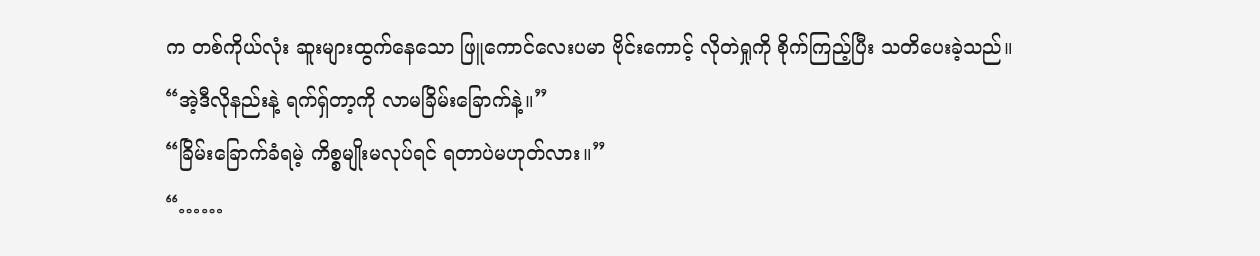က တစ်ကိုယ်လုံး ဆူးများထွက်နေသော ဖြူကောင်လေးပမာ ဗိုင်းကောင့် လိုတဲရှုကို စိုက်ကြည့်ပြီး သတိပေးခဲ့သည်။
“အဲ့ဒီလိုနည်းနဲ့ ရက်ရှ်တာ့ကို လာမခြိမ်းခြောက်နဲ့။”
“ခြိမ်းခြောက်ခံရမဲ့ ကိစ္စမျိုးမလုပ်ရင် ရတာပဲမဟုတ်လား။”
“……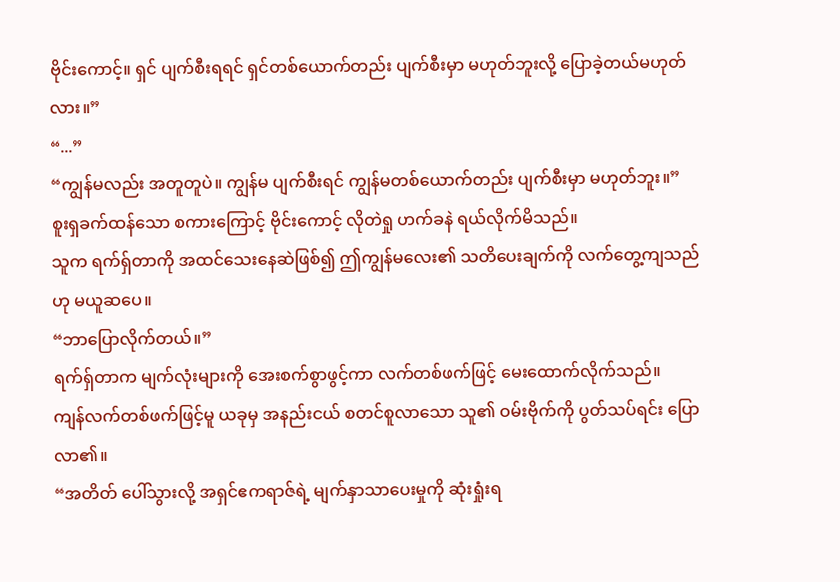ဗိုင်းကောင့်။ ရှင် ပျက်စီးရရင် ရှင်တစ်ယောက်တည်း ပျက်စီးမှာ မဟုတ်ဘူးလို့ ပြောခဲ့တယ်မဟုတ်လား။”
“...”
“ကျွန်မလည်း အတူတူပဲ။ ကျွန်မ ပျက်စီးရင် ကျွန်မတစ်ယောက်တည်း ပျက်စီးမှာ မဟုတ်ဘူး။”
စူးရှခက်ထန်သော စကားကြောင့် ဗိုင်းကောင့် လိုတဲရှု ဟက်ခနဲ ရယ်လိုက်မိသည်။
သူက ရက်ရှ်တာကို အထင်သေးနေဆဲဖြစ်၍ ဤကျွန်မလေး၏ သတိပေးချက်ကို လက်တွေ့ကျသည်ဟု မယူဆပေ။
“ဘာပြောလိုက်တယ်။”
ရက်ရှ်တာက မျက်လုံးများကို အေးစက်စွာဖွင့်ကာ လက်တစ်ဖက်ဖြင့် မေးထောက်လိုက်သည်။
ကျန်လက်တစ်ဖက်ဖြင့်မူ ယခုမှ အနည်းငယ် စတင်စူလာသော သူ၏ ဝမ်းဗိုက်ကို ပွတ်သပ်ရင်း ပြောလာ၏။
“အတိတ် ပေါ်သွားလို့ အရှင်ဧကရာဇ်ရဲ့ မျက်နှာသာပေးမှုကို ဆုံးရှုံးရ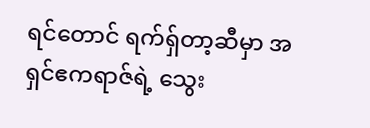ရင်တောင် ရက်ရှ်တာ့ဆီမှာ အရှင်ဧကရာဇ်ရဲ့ သွေး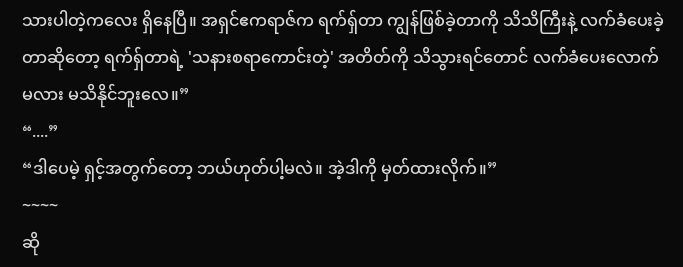သားပါတဲ့ကလေး ရှိနေပြီ။ အရှင်ဧကရာဇ်က ရက်ရှ်တာ ကျွန်ဖြစ်ခဲ့တာကို သိသိကြီးနဲ့ လက်ခံပေးခဲ့တာဆိုတော့ ရက်ရှ်တာရဲ့ 'သနားစရာကောင်းတဲ့' အတိတ်ကို သိသွားရင်တောင် လက်ခံပေးလောက်မလား မသိနိုင်ဘူးလေ။”
“....”
“ဒါပေမဲ့ ရှင့်အတွက်တော့ ဘယ်ဟုတ်ပါ့မလဲ။ အဲ့ဒါကို မှတ်ထားလိုက်။”
~~~~
ဆို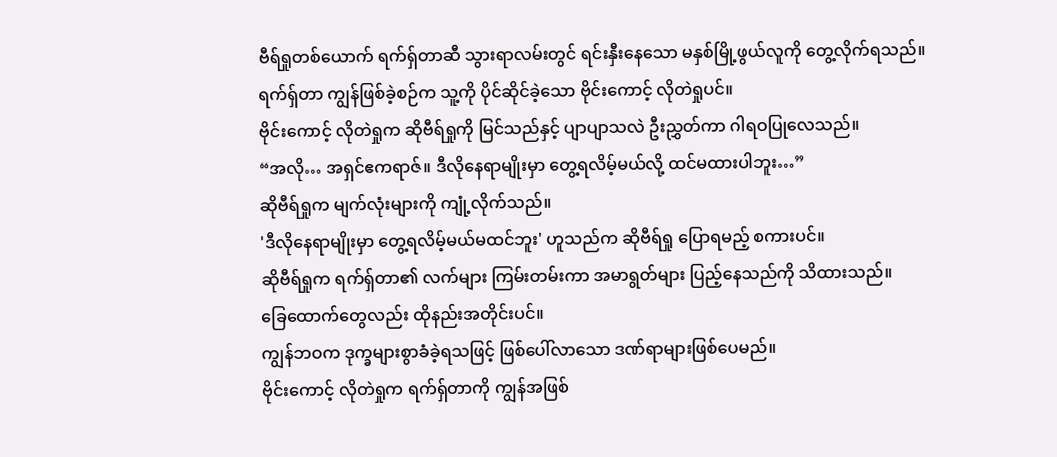ဗီရ်ရှုတစ်ယောက် ရက်ရှ်တာဆီ သွားရာလမ်းတွင် ရင်းနှီးနေသော မနှစ်မြို့ဖွယ်လူကို တွေ့လိုက်ရသည်။
ရက်ရှ်တာ ကျွန်ဖြစ်ခဲ့စဉ်က သူ့ကို ပိုင်ဆိုင်ခဲ့သော ဗိုင်းကောင့် လိုတဲရှုပင်။
ဗိုင်းကောင့် လိုတဲရှုက ဆိုဗီရ်ရှုကို မြင်သည်နှင့် ပျာပျာသလဲ ဦးညွှတ်ကာ ဂါရဝပြုလေသည်။
“အလို… အရှင်ဧကရာဇ်။ ဒီလိုနေရာမျိုးမှာ တွေ့ရလိမ့်မယ်လို့ ထင်မထားပါဘူး…”
ဆိုဗီရ်ရှုက မျက်လုံးများကို ကျုံ့လိုက်သည်။
'ဒီလိုနေရာမျိုးမှာ တွေ့ရလိမ့်မယ်မထင်ဘူး' ဟူသည်က ဆိုဗီရ်ရှု ပြောရမည့် စကားပင်။
ဆိုဗီရ်ရှုက ရက်ရှ်တာ၏ လက်များ ကြမ်းတမ်းကာ အမာရွတ်များ ပြည့်နေသည်ကို သိထားသည်။
ခြေထောက်တွေလည်း ထိုနည်းအတိုင်းပင်။
ကျွန်ဘဝက ဒုက္ခများစွာခံခဲ့ရသဖြင့် ဖြစ်ပေါ်လာသော ဒဏ်ရာများဖြစ်ပေမည်။
ဗိုင်းကောင့် လိုတဲရှုက ရက်ရှ်တာကို ကျွန်အဖြစ်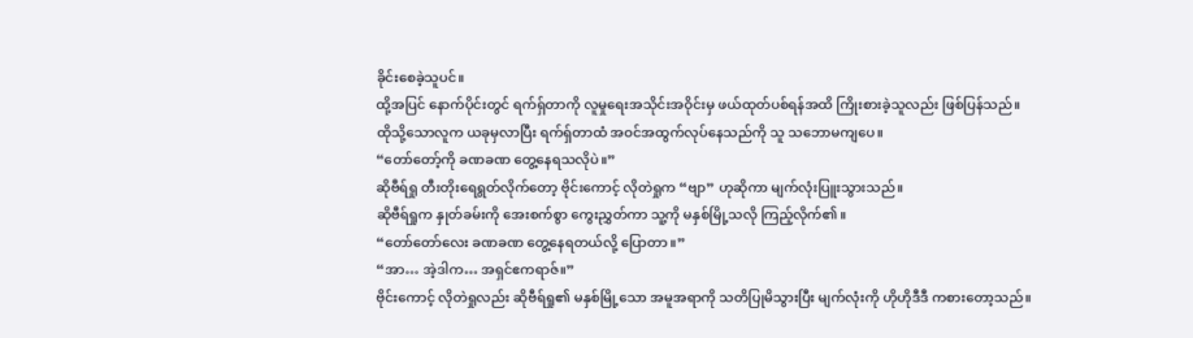ခိုင်းစေခဲ့သူပင်။
ထို့အပြင် နောက်ပိုင်းတွင် ရက်ရှ်တာကို လူမှုရေးအသိုင်းအဝိုင်းမှ ဖယ်ထုတ်ပစ်ရန်အထိ ကြိုးစားခဲ့သူလည်း ဖြစ်ပြန်သည်။
ထိုသို့သောလူက ယခုမှလာပြီး ရက်ရှ်တာထံ အဝင်အထွက်လုပ်နေသည်ကို သူ သဘောမကျပေ။
“တော်တော့်ကို ခဏခဏ တွေ့နေရသလိုပဲ။”
ဆိုဗီရ်ရှု တီးတိုးရေရွတ်လိုက်တော့ ဗိုင်းကောင့် လိုတဲရှုက “ဗျာ” ဟုဆိုကာ မျက်လုံးပြူးသွားသည်။
ဆိုဗီရ်ရှုက နှုတ်ခမ်းကို အေးစက်စွာ ကွေးညွှတ်ကာ သူ့ကို မနှစ်မြို့သလို ကြည့်လိုက်၏။
“တော်တော်လေး ခဏခဏ တွေ့နေရတယ်လို့ ပြောတာ။”
“အာ… အဲ့ဒါက… အရှင်ဧကရာဇ်။”
ဗိုင်းကောင့် လိုတဲရှုလည်း ဆိုဗီရ်ရှု၏ မနှစ်မြို့သော အမူအရာကို သတိပြုမိသွားပြီး မျက်လုံးကို ဟိုဟိုဒီဒီ ကစားတော့သည်။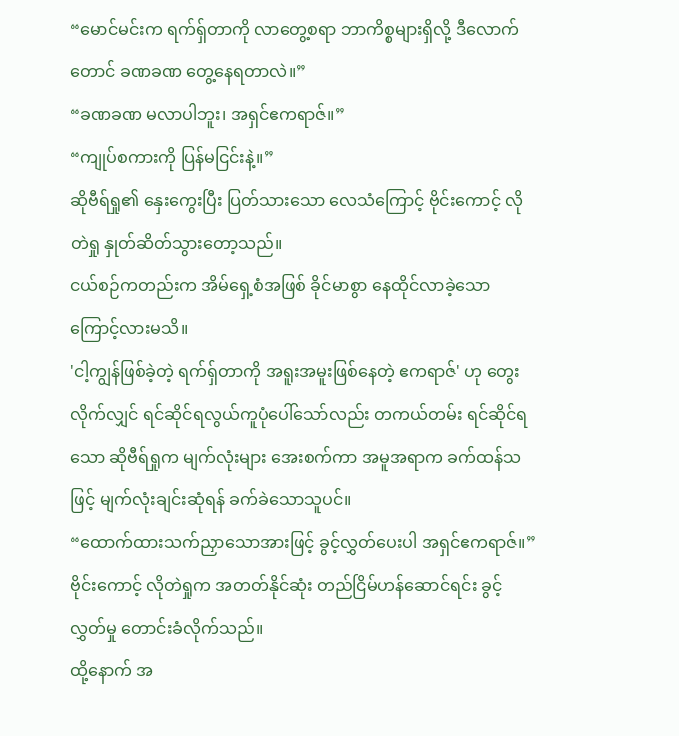“မောင်မင်းက ရက်ရှ်တာကို လာတွေ့စရာ ဘာကိစ္စများရှိလို့ ဒီလောက်တောင် ခဏခဏ တွေ့နေရတာလဲ။”
“ခဏခဏ မလာပါဘူး၊ အရှင်ဧကရာဇ်။”
“ကျုပ်စကားကို ပြန်မငြင်းနဲ့။”
ဆိုဗီရ်ရှု၏ နှေးကွေးပြီး ပြတ်သားသော လေသံကြောင့် ဗိုင်းကောင့် လိုတဲရှု နှုတ်ဆိတ်သွားတော့သည်။
ငယ်စဉ်ကတည်းက အိမ်ရှေ့စံအဖြစ် ခိုင်မာစွာ နေထိုင်လာခဲ့သောကြောင့်လားမသိ။
'ငါ့ကျွန်ဖြစ်ခဲ့တဲ့ ရက်ရှ်တာကို အရူးအမူးဖြစ်နေတဲ့ ဧကရာဇ်' ဟု တွေးလိုက်လျှင် ရင်ဆိုင်ရလွယ်ကူပုံပေါ်သော်လည်း တကယ်တမ်း ရင်ဆိုင်ရသော ဆိုဗီရ်ရှုက မျက်လုံးများ အေးစက်ကာ အမူအရာက ခက်ထန်သဖြင့် မျက်လုံးချင်းဆုံရန် ခက်ခဲသောသူပင်။
“ထောက်ထားသက်ညှာသောအားဖြင့် ခွင့်လွှတ်ပေးပါ အရှင်ဧကရာဇ်။”
ဗိုင်းကောင့် လိုတဲရှုက အတတ်နိုင်ဆုံး တည်ငြိမ်ဟန်ဆောင်ရင်း ခွင့်လွှတ်မှု တောင်းခံလိုက်သည်။
ထို့နောက် အ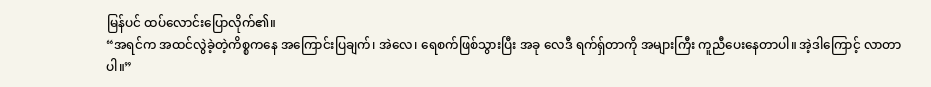မြန်ပင် ထပ်လောင်းပြောလိုက်၏။
“အရင်က အထင်လွဲခဲ့တဲ့ကိစ္စကနေ အကြောင်းပြချက်၊ အဲလေ၊ ရေစက်ဖြစ်သွားပြီး အခု လေဒီ ရက်ရှ်တာကို အများကြီး ကူညီပေးနေတာပါ။ အဲ့ဒါကြောင့် လာတာပါ။”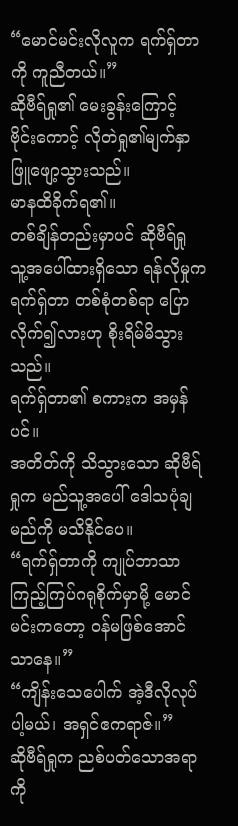“မောင်မင်းလိုလူက ရက်ရှ်တာကို ကူညီတယ်။”
ဆိုဗီရ်ရှု၏ မေးခွန်းကြောင့် ဗိုင်းကောင့် လိုတဲရှု၏မျက်နှာ ဖြူဖျော့သွားသည်။
မာနထိခိုက်ရ၏။
တစ်ချိန်တည်းမှာပင် ဆိုဗီရ်ရှု သူ့အပေါ်ထားရှိသော ရန်လိုမှုက ရက်ရှ်တာ တစ်စုံတစ်ရာ ပြောလိုက်၍လားဟု စိုးရိမ်မိသွားသည်။
ရက်ရှ်တာ၏ စကားက အမှန်ပင်။
အတိတ်ကို သိသွားသော ဆိုဗီရ်ရှုက မည်သူ့အပေါ် ဒေါသပုံချမည်ကို မသိနိုင်ပေ။
“ရက်ရှ်တာကို ကျုပ်ဘာသာ ကြည့်ကြပ်ဂရုစိုက်မှာမို့ မောင်မင်းကတော့ ဝန်မဖြစ်အောင်သာနေ။”
“ကျိန်းသေပေါက် အဲ့ဒီလိုလုပ်ပါ့မယ်၊ အရှင်ဧကရာဇ်။”
ဆိုဗီရ်ရှုက ညစ်ပတ်သောအရာကို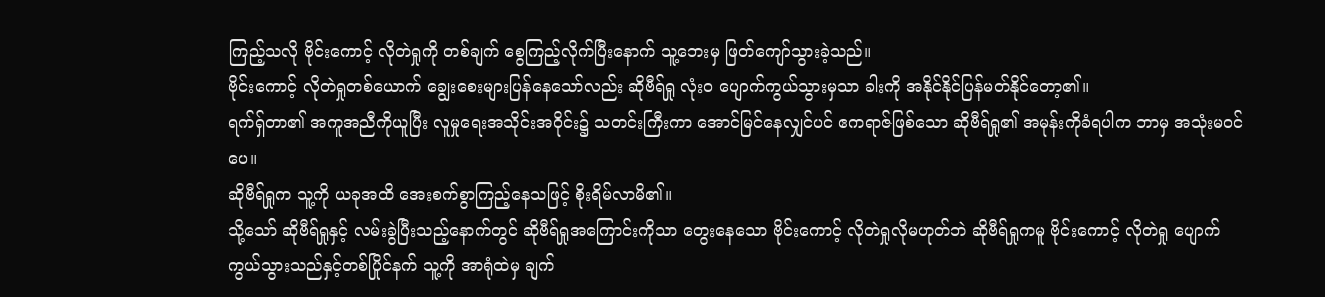ကြည့်သလို ဗိုင်းကောင့် လိုတဲရှုကို တစ်ချက် စွေကြည့်လိုက်ပြီးနောက် သူ့ဘေးမှ ဖြတ်ကျော်သွားခဲ့သည်။
ဗိုင်းကောင့် လိုတဲရှုတစ်ယောက် ချွေးစေးများပြန်နေသော်လည်း ဆိုဗီရ်ရှု လုံးဝ ပျောက်ကွယ်သွားမှသာ ခါးကို အနိုင်နိုင်ပြန်မတ်နိုင်တော့၏။
ရက်ရှ်တာ၏ အကူအညီကိုယူပြီး လူမှုရေးအသိုင်းအဝိုင်း၌ သတင်းကြီးကာ အောင်မြင်နေလျှင်ပင် ဧကရာဇ်ဖြစ်သော ဆိုဗီရ်ရှု၏ အမုန်းကိုခံရပါက ဘာမှ အသုံးမဝင်ပေ။
ဆိုဗီရ်ရှုက သူ့ကို ယခုအထိ အေးစက်စွာကြည့်နေသဖြင့် စိုးရိမ်လာမိ၏။
သို့သော် ဆိုဗီရ်ရှုနှင့် လမ်းခွဲပြီးသည့်နောက်တွင် ဆိုဗီရ်ရှုအကြောင်းကိုသာ တွေးနေသော ဗိုင်းကောင့် လိုတဲရှုလိုမဟုတ်ဘဲ ဆိုဗီရ်ရှုကမူ ဗိုင်းကောင့် လိုတဲရှု ပျောက်ကွယ်သွားသည်နှင့်တစ်ပြိုင်နက် သူ့ကို အာရုံထဲမှ ချက်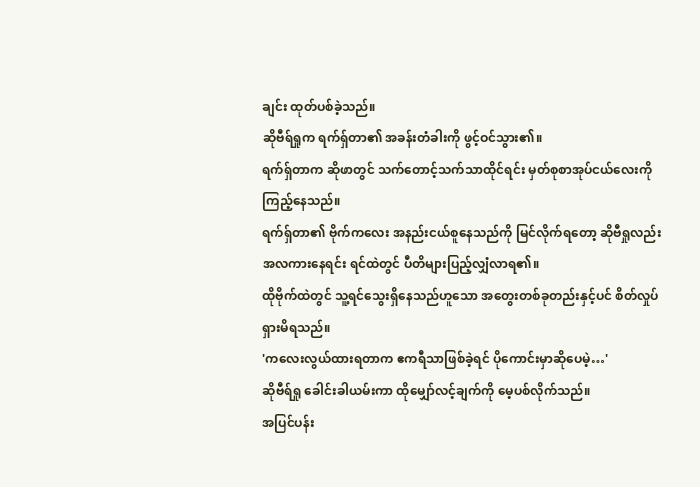ချင်း ထုတ်ပစ်ခဲ့သည်။
ဆိုဗီရ်ရှုက ရက်ရှ်တာ၏ အခန်းတံခါးကို ဖွင့်ဝင်သွား၏။
ရက်ရှ်တာက ဆိုဖာတွင် သက်တောင့်သက်သာထိုင်ရင်း မှတ်စုစာအုပ်ငယ်လေးကို ကြည့်နေသည်။
ရက်ရှ်တာ၏ ဗိုက်ကလေး အနည်းငယ်စူနေသည်ကို မြင်လိုက်ရတော့ ဆိုဗီရှုလည်း အလကားနေရင်း ရင်ထဲတွင် ပီတိများပြည့်လျှံလာရ၏။
ထိုဗိုက်ထဲတွင် သူ့ရင်သွေးရှိနေသည်ဟူသော အတွေးတစ်ခုတည်းနှင့်ပင် စိတ်လှုပ်ရှားမိရသည်။
'ကလေးလွယ်ထားရတာက ဧကရီသာဖြစ်ခဲ့ရင် ပိုကောင်းမှာဆိုပေမဲ့…'
ဆိုဗီရ်ရှု ခေါင်းခါယမ်းကာ ထိုမျှော်လင့်ချက်ကို မေ့ပစ်လိုက်သည်။
အပြင်ပန်း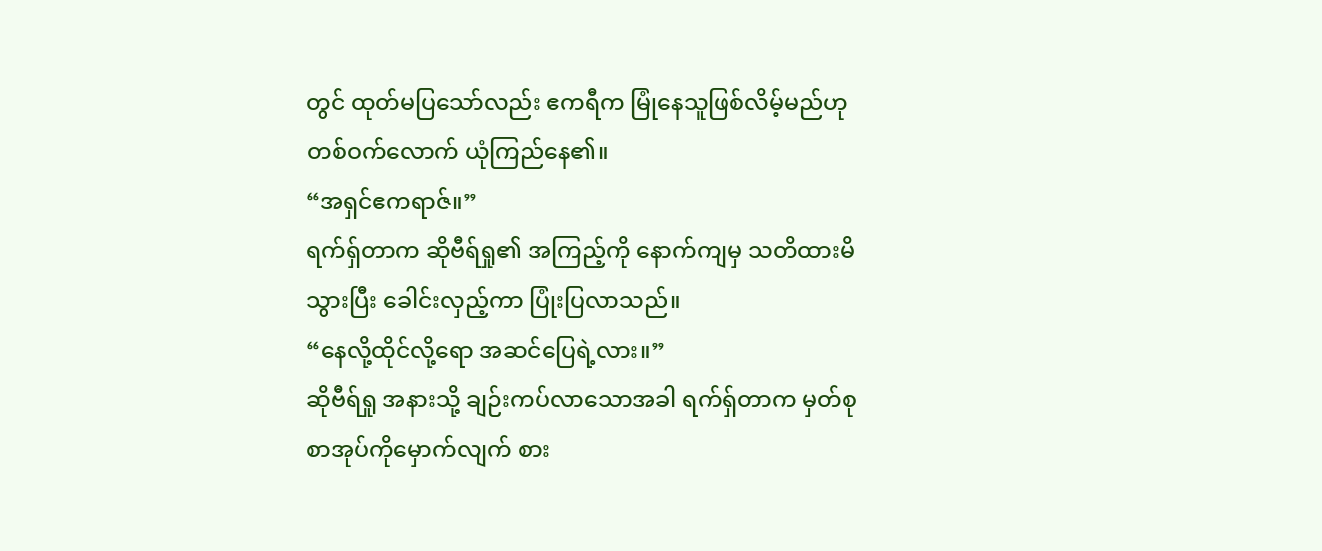တွင် ထုတ်မပြသော်လည်း ဧကရီက မြုံနေသူဖြစ်လိမ့်မည်ဟု တစ်ဝက်လောက် ယုံကြည်နေ၏။
“အရှင်ဧကရာဇ်။”
ရက်ရှ်တာက ဆိုဗီရ်ရှု၏ အကြည့်ကို နောက်ကျမှ သတိထားမိသွားပြီး ခေါင်းလှည့်ကာ ပြုံးပြလာသည်။
“နေလို့ထိုင်လို့ရော အဆင်ပြေရဲ့လား။”
ဆိုဗီရ်ရှု အနားသို့ ချဉ်းကပ်လာသောအခါ ရက်ရှ်တာက မှတ်စုစာအုပ်ကိုမှောက်လျက် စား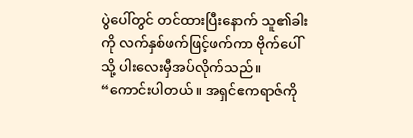ပွဲပေါ်တွင် တင်ထားပြီးနောက် သူ၏ခါးကို လက်နှစ်ဖက်ဖြင့်ဖက်ကာ ဗိုက်ပေါ်သို့ ပါးလေးမှီအပ်လိုက်သည်။
“ကောင်းပါတယ်။ အရှင်ဧကရာဇ်ကို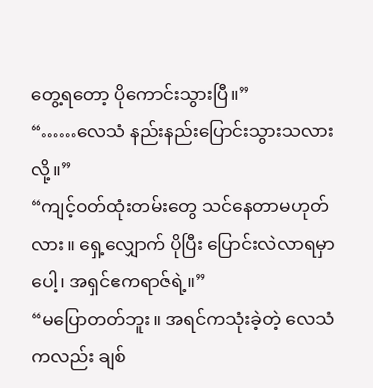တွေ့ရတော့ ပိုကောင်းသွားပြီ။”
“……လေသံ နည်းနည်းပြောင်းသွားသလားလို့။”
“ကျင့်ဝတ်ထုံးတမ်းတွေ သင်နေတာမဟုတ်လား။ ရှေ့လျှောက် ပိုပြီး ပြောင်းလဲလာရမှာပေါ့၊ အရှင်ဧကရာဇ်ရဲ့။”
“မပြောတတ်ဘူး။ အရင်ကသုံးခဲ့တဲ့ လေသံကလည်း ချစ်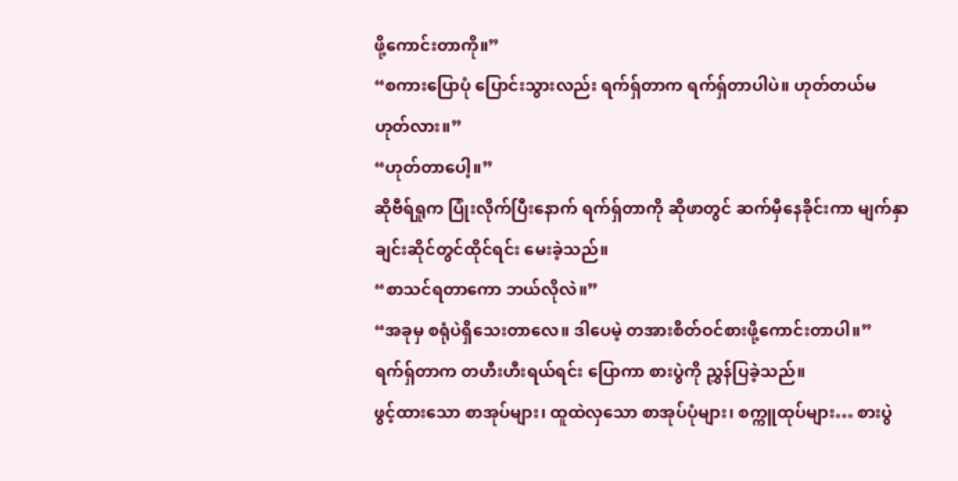ဖို့ကောင်းတာကို။”
“စကားပြောပုံ ပြောင်းသွားလည်း ရက်ရှ်တာက ရက်ရှ်တာပါပဲ။ ဟုတ်တယ်မဟုတ်လား။”
“ဟုတ်တာပေါ့။”
ဆိုဗီရ်ရှုက ပြုံးလိုက်ပြီးနောက် ရက်ရှ်တာကို ဆိုဖာတွင် ဆက်မှီနေခိုင်းကာ မျက်နှာချင်းဆိုင်တွင်ထိုင်ရင်း မေးခဲ့သည်။
“စာသင်ရတာကော ဘယ်လိုလဲ။”
“အခုမှ စရုံပဲရှိသေးတာလေ။ ဒါပေမဲ့ တအားစိတ်ဝင်စားဖို့ကောင်းတာပါ။”
ရက်ရှ်တာက တဟီးဟီးရယ်ရင်း ပြောကာ စားပွဲကို ညွှန်ပြခဲ့သည်။
ဖွင့်ထားသော စာအုပ်များ၊ ထူထဲလှသော စာအုပ်ပုံများ၊ စက္ကူထုပ်များ… စားပွဲ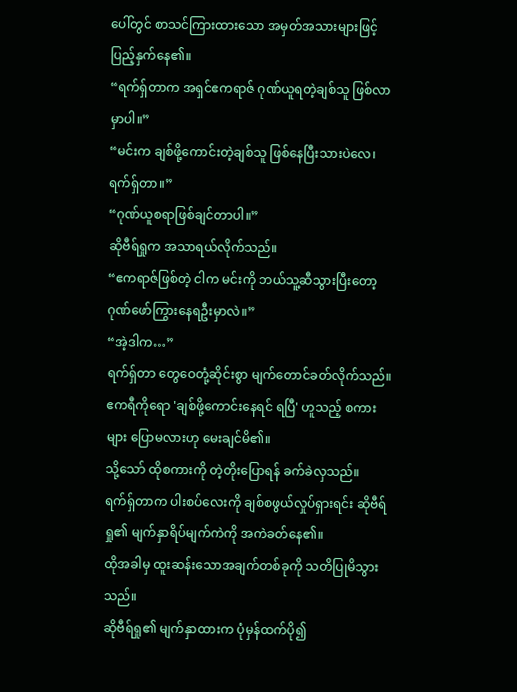ပေါ်တွင် စာသင်ကြားထားသော အမှတ်အသားများဖြင့် ပြည့်နှက်နေ၏။
“ရက်ရှ်တာက အရှင်ဧကရာဇ် ဂုဏ်ယူရတဲ့ချစ်သူ ဖြစ်လာမှာပါ။”
“မင်းက ချစ်ဖို့ကောင်းတဲ့ချစ်သူ ဖြစ်နေပြီးသားပဲလေ၊ ရက်ရှ်တာ။”
“ဂုဏ်ယူစရာဖြစ်ချင်တာပါ။”
ဆိုဗီရ်ရှုက အသာရယ်လိုက်သည်။
“ဧကရာဇ်ဖြစ်တဲ့ ငါက မင်းကို ဘယ်သူ့ဆီသွားပြီးတော့ ဂုဏ်ဖော်ကြွားနေရဦးမှာလဲ။”
“အဲ့ဒါက…”
ရက်ရှ်တာ တွေဝေတုံ့ဆိုင်းစွာ မျက်တောင်ခတ်လိုက်သည်။
ဧကရီကိုရော 'ချစ်ဖို့ကောင်းနေရင် ရပြီ' ဟူသည့် စကားများ ပြောမလားဟု မေးချင်မိ၏။
သို့သော် ထိုစကားကို တဲ့တိုးပြောရန် ခက်ခဲလှသည်။
ရက်ရှ်တာက ပါးစပ်လေးကို ချစ်စဖွယ်လှုပ်ရှားရင်း ဆိုဗီရ်ရှု၏ မျက်နှာရိပ်မျက်ကဲကို အကဲခတ်နေ၏။
ထိုအခါမှ ထူးဆန်းသောအချက်တစ်ခုကို သတိပြုမိသွားသည်။
ဆိုဗီရ်ရှု၏ မျက်နှာထားက ပုံမှန်ထက်ပို၍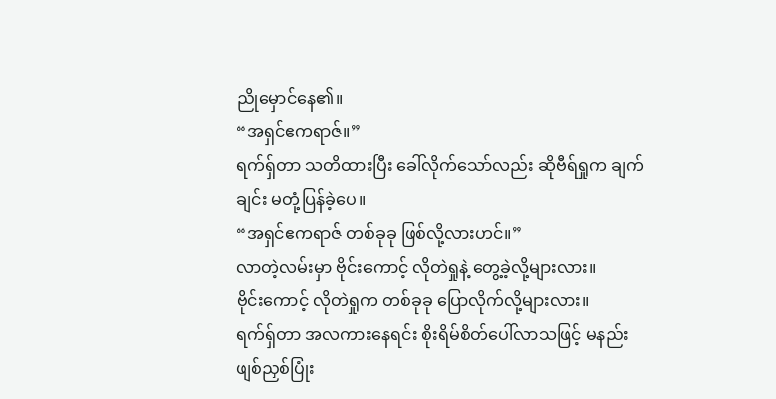ညိုမှောင်နေ၏။
“အရှင်ဧကရာဇ်။”
ရက်ရှ်တာ သတိထားပြီး ခေါ်လိုက်သော်လည်း ဆိုဗီရ်ရှုက ချက်ချင်း မတုံ့ပြန်ခဲ့ပေ။
“အရှင်ဧကရာဇ် တစ်ခုခု ဖြစ်လို့လားဟင်။”
လာတဲ့လမ်းမှာ ဗိုင်းကောင့် လိုတဲရှုနဲ့ တွေ့ခဲ့လို့များလား။
ဗိုင်းကောင့် လိုတဲရှုက တစ်ခုခု ပြောလိုက်လို့များလား။
ရက်ရှ်တာ အလကားနေရင်း စိုးရိမ်စိတ်ပေါ်လာသဖြင့် မနည်း ဖျစ်ညှစ်ပြုံး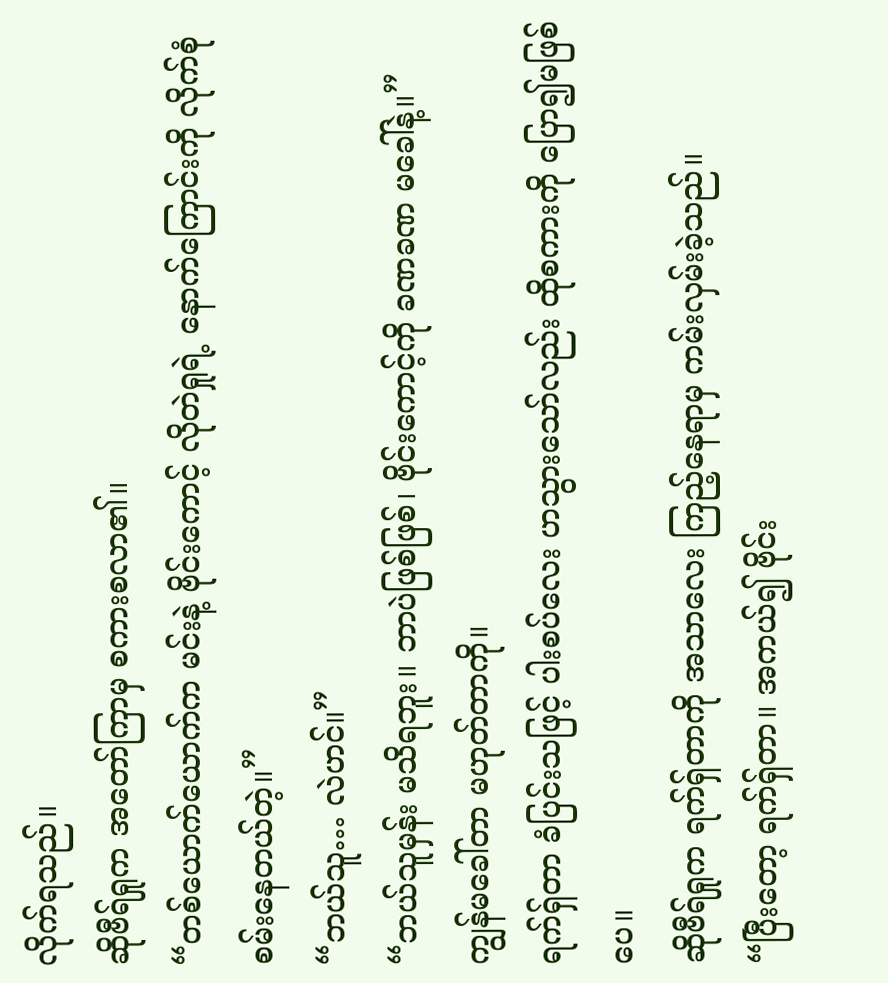လိုက်ရသည်။
ဆိုဗီရ်ရှုက အတော်ကြာမှ စကားစလာ၏။
“တစ်ယောက်ယောက်က မင်းနဲ့ ဗိုင်းကောင့် လိုတဲရှုရဲ့ နောက်ကြောင်းကို လိုက်စုံစမ်းနေတယ်တဲ့။”
“ဘယ်သူ… လဲဟင်။”
“ဘယ်သူမှန်း မသိရဘူး။ ဘာပဲဖြစ်ဖြစ်၊ ဗိုင်းကောင့်ကို ခဏခဏ မခေါ်နဲ့။”
ကျွန်မခေါ်တာ မဟုတ်တာကို။
ရက်ရှ်တာ ခံပြင်းသဖြင့် ပါးစပ်လေး ဟသွားသော်လည်း ထိုစကားကို ပြော၍မဖြစ်ပေ။
ဆိုဗီရ်ရှုက ရက်ရှ်တာကို အသာလေး ကြည့်နေရာမှ ကမ်းလှမ်းခဲ့သည်။
“ပြီးတော့ ရက်ရှ်တာ။ အကယ်၍ ဗိုင်း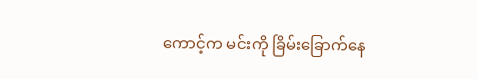ကောင့်က မင်းကို ခြိမ်းခြောက်နေ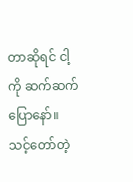တာဆိုရင် ငါ့ကို ဆက်ဆက်ပြောနော်။ သင့်တော်တဲ့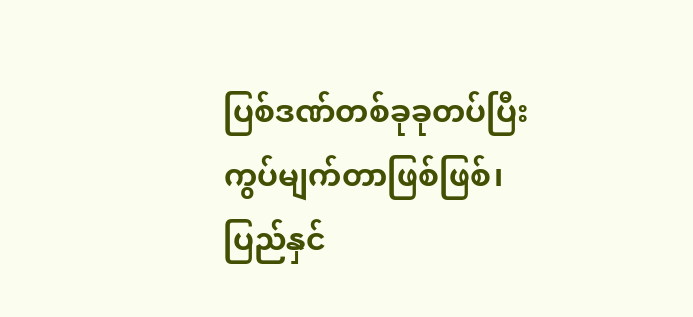ပြစ်ဒဏ်တစ်ခုခုတပ်ပြီး ကွပ်မျက်တာဖြစ်ဖြစ်၊ ပြည်နှင်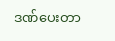ဒဏ်ပေးတာ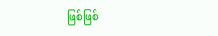ဖြစ်ဖြစ်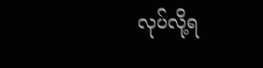လုပ်လို့ရ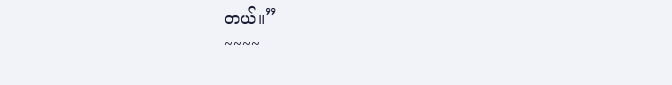တယ်။”
~~~~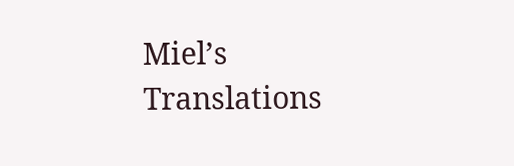Miel’s Translations